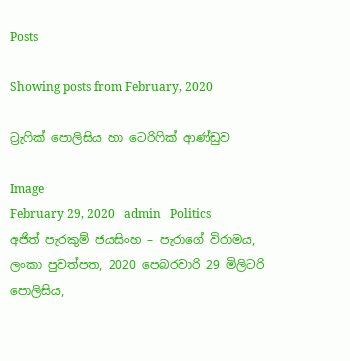Posts

Showing posts from February, 2020

ට්‍රැෆික් පොලිසිය හා ටෙරිෆික් ආණ්ඩුව

Image
February 29, 2020   admin   Politics අජිත් පැරකුම් ජයසිංහ – පැරාගේ විරාමය, ලංකා පුවත්පත, 2020 පෙබරවාරි 29 මිලිටරි පොලිසිය,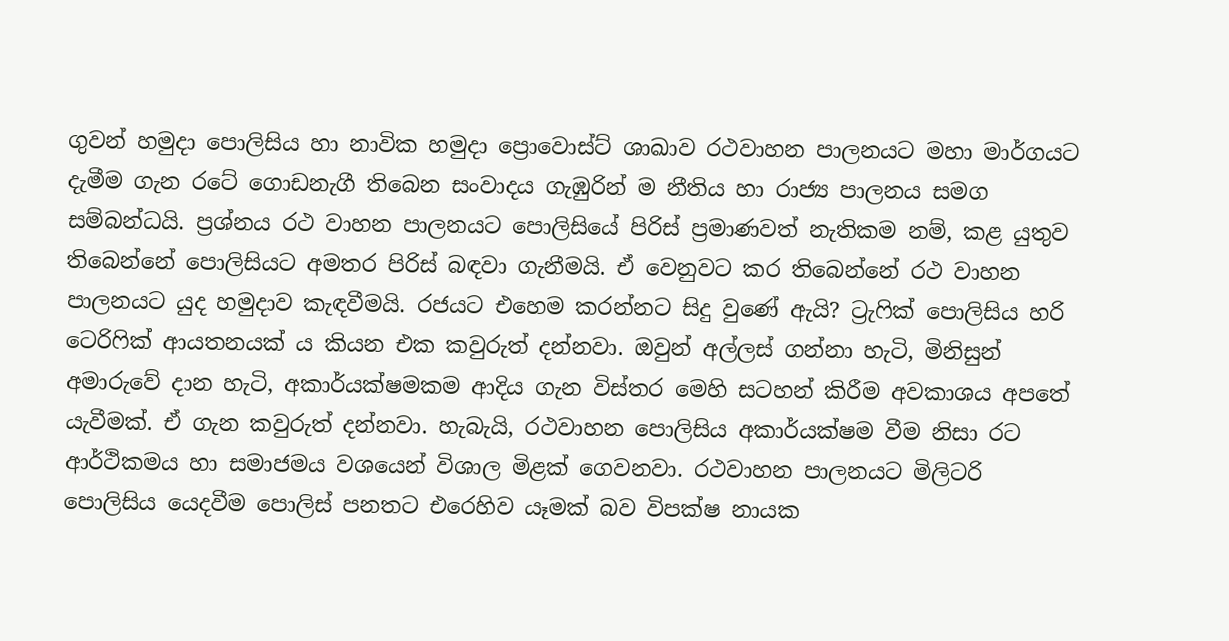ගුවන් හමුදා පොලිසිය හා නාවික හමුදා ප්‍රොවොස්ට් ශාඛාව රථවාහන පාලනයට මහා මාර්ගයට දැමීම ගැන රටේ ගොඩනැගී තිබෙන සංවාදය ගැඹුරින් ම නීතිය හා රාජ්‍ය පාලනය සමග සම්බන්ධයි. ප්‍රශ්නය රථ වාහන පාලනයට පොලිසියේ පිරිස් ප්‍රමාණවත් නැතිකම නම්, කළ යුතුව තිබෙන්නේ පොලිසියට අමතර පිරිස් බඳවා ගැනීමයි. ඒ වෙනුවට කර තිබෙන්නේ රථ වාහන පාලනයට යුද හමුදාව කැඳවීමයි. රජයට එහෙම කරන්නට සිදු වුණේ ඇයි? ට්‍රැෆික් පොලිසිය හරි ටෙරිෆික් ආයතනයක් ය කියන එක කවුරුත් දන්නවා. ඔවුන් අල්ලස් ගන්නා හැටි, මිනිසුන් අමාරුවේ දාන හැටි, අකාර්යක්ෂමකම ආදිය ගැන විස්තර මෙහි සටහන් කිරීම අවකාශය අපතේ යැවීමක්. ඒ ගැන කවුරුත් දන්නවා. හැබැයි, රථවාහන පොලිසිය අකාර්යක්ෂම වීම නිසා රට ආර්ථිකමය හා සමාජමය වශයෙන් විශාල මිළක් ගෙවනවා. රථවාහන පාලනයට මිලිටරි පොලිසිය යෙදවීම පොලිස් පනතට එරෙහිව යෑමක් බව විපක්ෂ නායක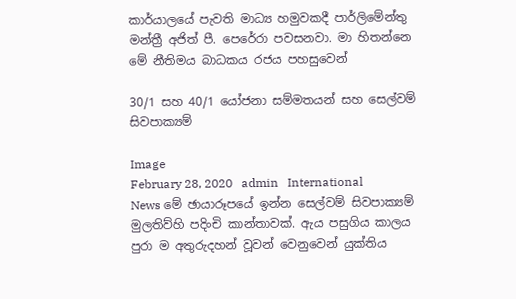කාර්යාලයේ පැවති මාධ්‍ය හමුවකදී පාර්ලිමේන්තු මන්ත්‍රී අජිත් පී. පෙරේරා පවසනවා. මා හිතන්නෙ මේ නීතිමය බාධකය රජය පහසුවෙන්

30/1 සහ 40/1 යෝජනා සම්මතයන් සහ සෙල්වම් සිවපාක්‍යම්

Image
February 28, 2020   admin   International   News මේ ඡායාරූපයේ ඉන්න සෙල්වම් සිවපාක්‍යම් මුලතිව්හි පදිංචි කාන්තාවක්. ඇය පසුගිය කාලය පුරා ම අතුරුදහන් වූවන් වෙනුවෙන් යුක්තිය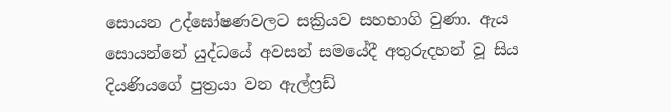සොයන උද්ඝෝෂණවලට සක්‍රියව සහභාගි වුණා. ඇය සොයන්නේ යුද්ධයේ අවසන් සමයේදී අතුරුදහන් වූ සිය දියණියගේ පුත්‍රයා වන ඇල්ෆ්‍රඩ්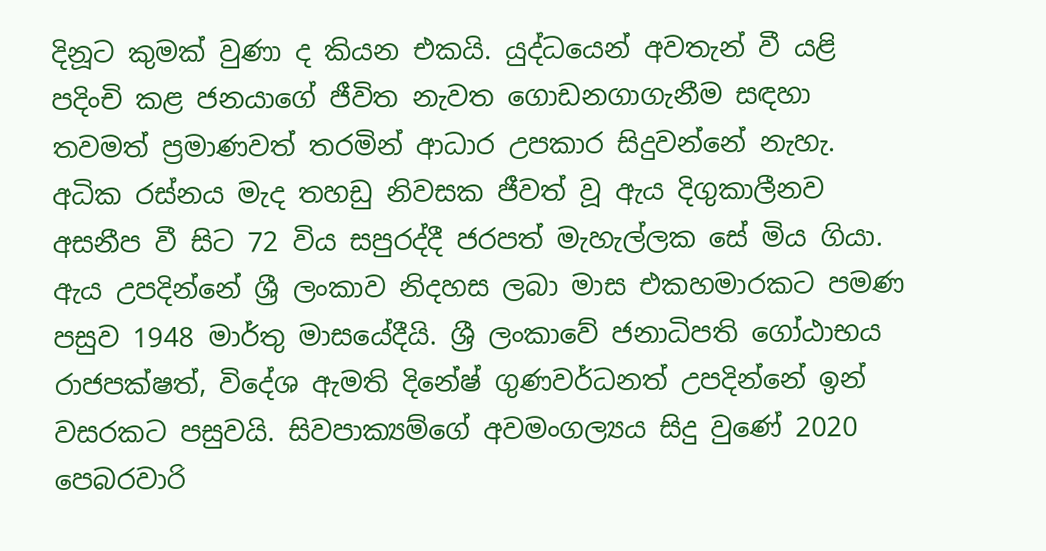දිනූට කුමක් වුණා ද කියන එකයි. යුද්ධයෙන් අවතැන් වී යළි පදිංචි කළ ජනයාගේ ජීවිත නැවත ගොඩනගාගැනීම සඳහා තවමත් ප්‍රමාණවත් තරමින් ආධාර උපකාර සිදුවන්නේ නැහැ. අධික රස්නය මැද තහඩු නිවසක ජීවත් වූ ඇය දිගුකාලීනව අසනීප වී සිට 72 විය සපුරද්දී ජරපත් මැහැල්ලක සේ මිය ගියා. ඇය උපදින්නේ ශ්‍රී ලංකාව නිදහස ලබා මාස එකහමාරකට පමණ පසුව 1948 මාර්තු මාසයේදීයි. ශ්‍රී ලංකාවේ ජනාධිපති ගෝඨාභය රාජපක්ෂත්, විදේශ ඇමති දිනේෂ් ගුණවර්ධනත් උපදින්නේ ඉන් වසරකට පසුවයි. සිවපාක්‍යම්ගේ අවමංගල්‍යය සිදු වුණේ 2020 පෙබරවාරි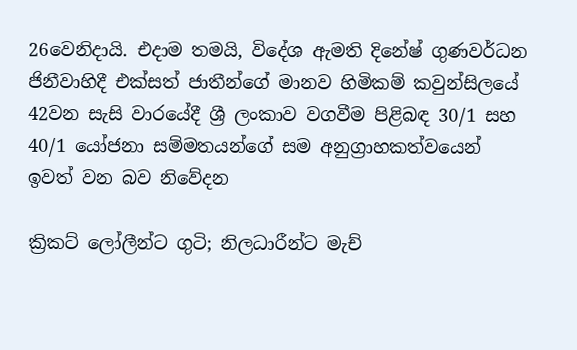26වෙනිදායි. එදාම තමයි, විදේශ ඇමති දිනේෂ් ගුණවර්ධන ජිනීවාහිදී එක්සත් ජාතීන්ගේ මානව හිමිකම් කවුන්සිලයේ 42වන සැසි වාරයේදී ශ්‍රී ලංකාව වගවීම පිළිබඳ 30/1 සහ 40/1 යෝජනා සම්මතයන්ගේ සම අනුග්‍රාහකත්වයෙන් ඉවත් වන බව නිවේදන

ක්‍රිකට් ලෝලීන්ට ගුටි; නිලධාරීන්ට මැච්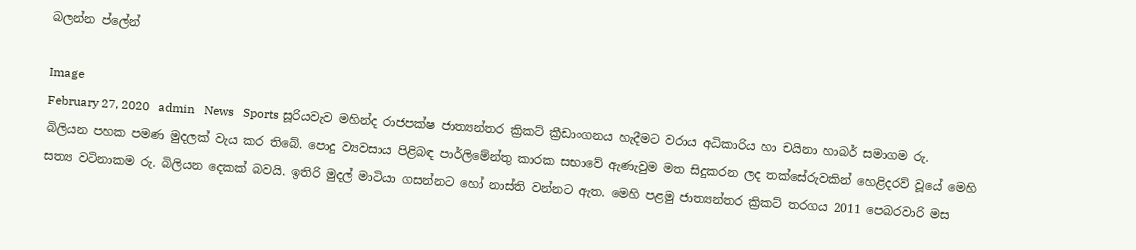බලන්න ප්ලේන්

Image
February 27, 2020   admin   News   Sports සූරියවැව මහින්ද රාජපක්ෂ ජාත්‍යන්තර ක්‍රිකට් ක්‍රීඩාංගනය හැදීමට වරාය අධිකාරිය හා චයිනා හාබර් සමාගම රු. බිලියන පහක පමණ මුදලක් වැය කර තිබේ. පොදු ව්‍යවසාය පිළිබඳ පාර්ලිමේන්තු කාරක සභාවේ ඇණැවුම මත සිදුකරන ලද තක්සේරුවකින් හෙළිදරව් වූයේ මෙහි සත්‍ය වටිනාකම රු. බිලියන දෙකක් බවයි. ඉතිරි මුදල් මාටියා ගසන්නට හෝ නාස්ති වන්නට ඇත. මෙහි පළමු ජාත්‍යන්තර ක්‍රිකට් තරගය 2011 පෙබරවාරි මස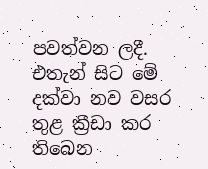පවත්වන ලදී. එතැන් සිට මේ දක්වා නව වසර තුළ ක්‍රීඩා කර තිබෙන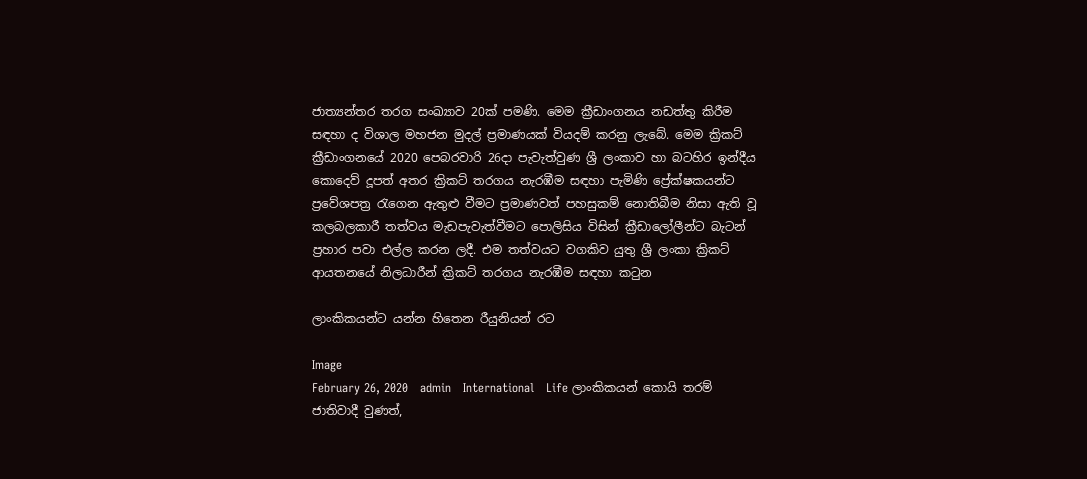ජාත්‍යන්තර තරග සංඛ්‍යාව 20ක් පමණි. මෙම ක්‍රීඩාංගනය නඩත්තු කිරීම සඳහා ද විශාල මහජන මුදල් ප්‍රමාණයක් වියදම් කරනු ලැබේ. මෙම ක්‍රිකට් ක්‍රීඩාංගනයේ 2020 පෙබරවාරි 26දා පැවැත්වුණ ශ්‍රී ලංකාව හා බටහිර ඉන්දීය කොදෙව් දූපත් අතර ක්‍රිකට් තරගය නැරඹීම සඳහා පැමිණි ප්‍රේක්ෂකයන්ට ප්‍රවේශපත්‍ර රැගෙන ඇතුළු වීමට ප්‍රමාණවත් පහසුකම් නොතිබීම නිසා ඇති වූ කලබලකාරී තත්වය මැඩපැවැත්වීමට පොලිසිය විසින් ක්‍රීඩාලෝලීන්ට බැටන් ප්‍රහාර පවා එල්ල කරන ලදී. එම තත්වයට වගකිව යුතු ශ්‍රී ලංකා ක්‍රිකට් ආයතනයේ නිලධාරීන් ක්‍රිකට් තරගය නැරඹීම සඳහා කටුන

ලාංකිකයන්ට යන්න හිතෙන රීයුනියන් රට

Image
February 26, 2020   admin   International   Life ලාංකිකයන් කොයි තරම් ජාතිවාදී වුණත්,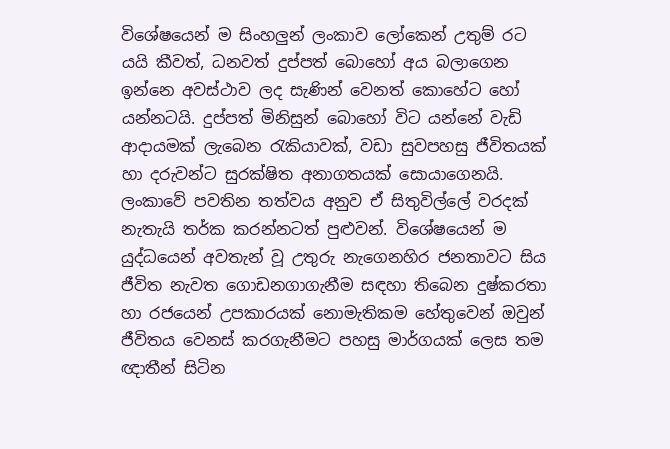විශේෂයෙන් ම සිංහලුන් ලංකාව ලෝකෙන් උතුම් රට යයි කීවත්, ධනවත් දුප්පත් බොහෝ අය බලාගෙන ඉන්නෙ අවස්ථාව ලද සැණින් වෙනත් කොහේට හෝ යන්නටයි. දුප්පත් මිනිසුන් බොහෝ විට යන්නේ වැඩි ආදායමක් ලැබෙන රැකියාවක්, වඩා සුවපහසු ජීවිතයක් හා දරුවන්ට සුරක්ෂිත අනාගතයක් සොයාගෙනයි. ලංකාවේ පවතින තත්වය අනුව ඒ සිතුවිල්ලේ වරදක් නැතැයි තර්ක කරන්නටත් පුළුවන්. විශේෂයෙන් ම යුද්ධයෙන් අවතැන් වූ උතුරු නැගෙනහිර ජනතාවට සිය ජීවිත නැවත ගොඩනගාගැනීම සඳහා තිබෙන දුෂ්කරතා හා රජයෙන් උපකාරයක් නොමැතිකම හේතුවෙන් ඔවුන් ජීවිතය වෙනස් කරගැනීමට පහසු මාර්ගයක් ලෙස තම ඥාතීන් සිටින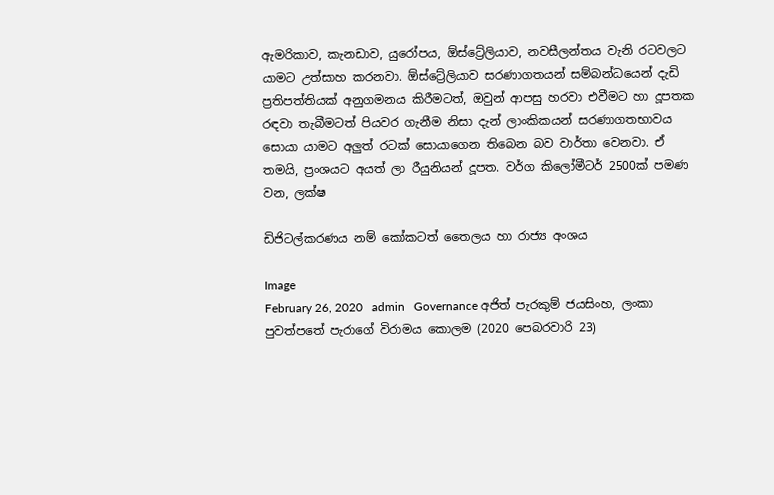ඇමරිකාව, කැනඩාව, යුරෝපය, ඕස්ට්‍රේලියාව, නවසීලන්තය වැනි රටවලට යාමට උත්සාහ කරනවා. ඕස්ට්‍රේලියාව සරණාගතයන් සම්බන්ධයෙන් දැඩි ප්‍රතිපත්තියක් අනුගමනය කිරීමටත්, ඔවුන් ආපසු හරවා එවීමට හා දූපතක රඳවා තැබීමටත් පියවර ගැනීම නිසා දැන් ලාංකිකයන් සරණාගතභාවය සොයා යාමට අලුත් රටක් සොයාගෙන තිබෙන බව වාර්තා වෙනවා. ඒ තමයි, ප්‍රංශයට අයත් ලා රීයුනියන් දූපත. වර්ග කිලෝමීටර් 2500ක් පමණ වන, ලක්ෂ

ඩිජිටල්කරණය නම් කෝකටත් තෛලය හා රාජ්‍ය අංශය

Image
February 26, 2020   admin   Governance අජිත් පැරකුම් ජයසිංහ, ලංකා පුවත්පතේ පැරාගේ විරාමය කොලම (2020 පෙබරවාරි 23)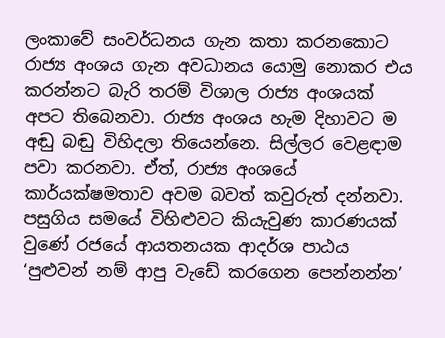ලංකාවේ සංවර්ධනය ගැන කතා කරනකොට රාජ්‍ය අංශය ගැන අවධානය යොමු නොකර එය කරන්නට බැරි තරම් විශාල රාජ්‍ය අංශයක් අපට තිබෙනවා. රාජ්‍ය අංශය හැම දිහාවට ම අඬු බඬු විහිදලා තියෙන්නෙ. සිල්ලර වෙළඳාම පවා කරනවා. ඒත්, රාජ්‍ය අංශයේ කාර්යක්ෂමතාව අවම බවත් කවුරුත් දන්නවා. පසුගිය සමයේ විහිළුවට කියැවුණ කාරණයක් වුණේ රජයේ ආයතනයක ආදර්ශ පාඨය ‘පුළුවන් නම් ආපු වැඩේ කරගෙන පෙන්නන්න’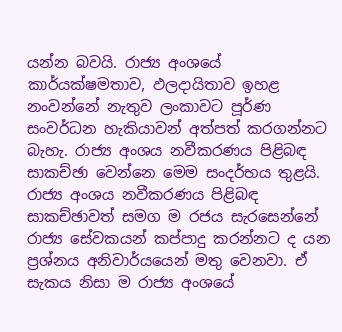යන්න බවයි. රාජ්‍ය අංශයේ කාර්යක්ෂමතාව, ඵලදායිතාව ඉහළ නංවන්නේ නැතුව ලංකාවට පූර්ණ සංවර්ධන හැකියාවන් අත්පත් කරගන්නට බැහැ. රාජ්‍ය අංශය නවීකරණය පිළිබඳ සාකච්ඡා වෙන්නෙ මෙම සංදර්භය තුළයි. රාජ්‍ය අංශය නවීකරණය පිළිබඳ සාකච්ඡාවත් සමග ම රජය සැරසෙන්නේ රාජ්‍ය සේවකයන් කප්පාදු කරන්නට ද යන ප්‍රශ්නය අනිවාර්යයෙන් මතු වෙනවා. ඒ සැකය නිසා ම රාජ්‍ය අංශයේ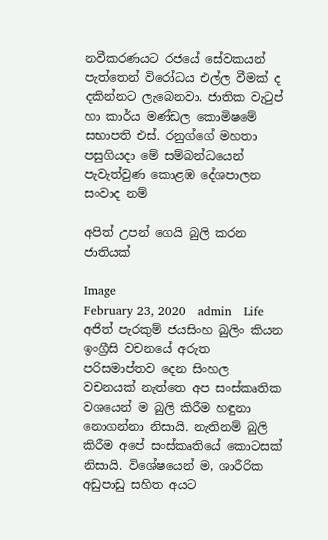නවීකරණයට රජයේ සේවකයන් පැත්තෙන් විරෝධය එල්ල වීමක් ද දකින්නට ලැබෙනවා. ජාතික වැටුප් හා කාර්ය මණ්ඩල කොමිෂමේ සභාපති එස්. රනුග්ගේ මහතා පසුගියදා මේ සම්බන්ධයෙන් පැවැත්වුණ කොළඹ දේශපාලන සංවාද නම්

අපිත් උපන් ගෙයි බුලි කරන ජාතියක්

Image
February 23, 2020   admin   Life අජිත් පැරකුම් ජයසිංහ බුලිං කියන ඉංග්‍රීසි වචනයේ අරුත පරිසමාප්තව දෙන සිංහල වචනයක් නැත්තෙ අප සංස්කෘතික වශයෙන් ම බුලි කිරීම හඳුනා නොගන්නා නිසායි. නැතිනම් බුලි කිරීම අපේ සංස්කෘතියේ කොටසක් නිසායි. විශේෂයෙන් ම, ශාරීරික අඩුපාඩු සහිත අයට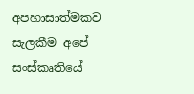අපහාසාත්මකව සැලකීම අපේ සංස්කෘතියේ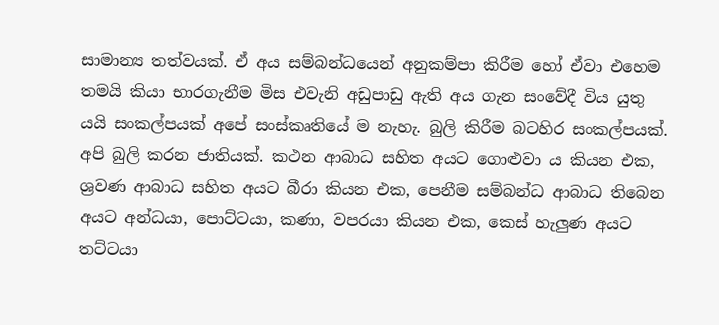සාමාන්‍ය තත්වයක්. ඒ අය සම්බන්ධයෙන් අනුකම්පා කිරීම හෝ ඒවා එහෙම තමයි කියා භාරගැනීම මිස එවැනි අඩුපාඩු ඇති අය ගැන සංවේදී විය යුතු යයි සංකල්පයක් අපේ සංස්කෘතියේ ම නැහැ. බුලි කිරීම බටහිර සංකල්පයක්. අපි බුලි කරන ජාතියක්. කථන ආබාධ සහිත අයට ගොළුවා ය කියන එක, ශ්‍රවණ ආබාධ සහිත අයට බීරා කියන එක, පෙනීම සම්බන්ධ ආබාධ තිබෙන අයට අන්ධයා, පොට්ටයා, කණා, වපරයා කියන එක, කෙස් හැලුණ අයට තට්ටයා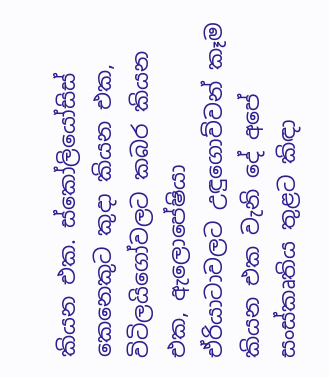කියන එක. ස්කෝලියෝසිස් කෙනෙකුට කුදා කියන එක, විටිලයිගෝවලට කබර කියන එක, ඇලොපේෂියා ඒරියාටාවලට උඳුගොව්වන් කෑම කියන එක වැනි දේ අපේ සංස්කෘතිය තුළට කිඳා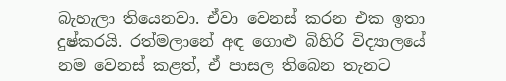බැහැලා තියෙනවා. ඒවා වෙනස් කරන එක ඉතා දුෂ්කරයි. රත්මලානේ අඳ ගොළු බිහිරි විද්‍යාලයේ නම වෙනස් කළත්, ඒ පාසල තිබෙන තැනට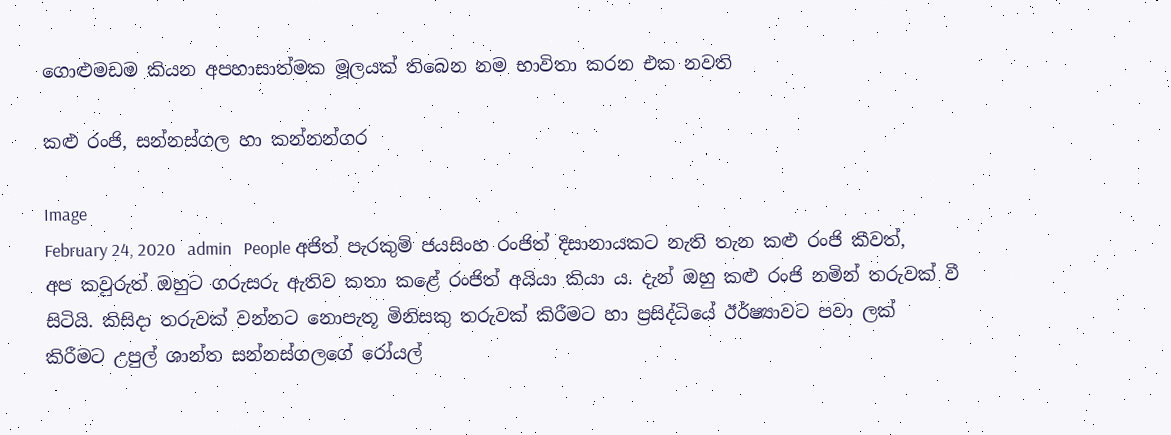ගොළුමඩම කියන අපහාසාත්මක මූලයක් තිබෙන නම භාවිතා කරන එක නවති

කළු රංජි, සන්නස්ගල හා කන්නන්ගර

Image
February 24, 2020   admin   People අජිත් පැරකුම් ජයසිංහ රංජිත් දිසානායකට නැති තැන කළු රංජි කීවත්, අප කවුරුත් ඔහුට ගරුසරු ඇතිව කතා කළේ රංජිත් අයියා කියා ය. දැන් ඔහු කළු රංජි නමින් තරුවක් වී සිටියි. කිසිදා තරුවක් වන්නට නොපැතූ මිනිසකු තරුවක් කිරීමට හා ප්‍රසිද්ධියේ ඊර්ෂ්‍යාවට පවා ලක් කිරීමට උපුල් ශාන්ත සන්නස්ගලගේ රෝයල්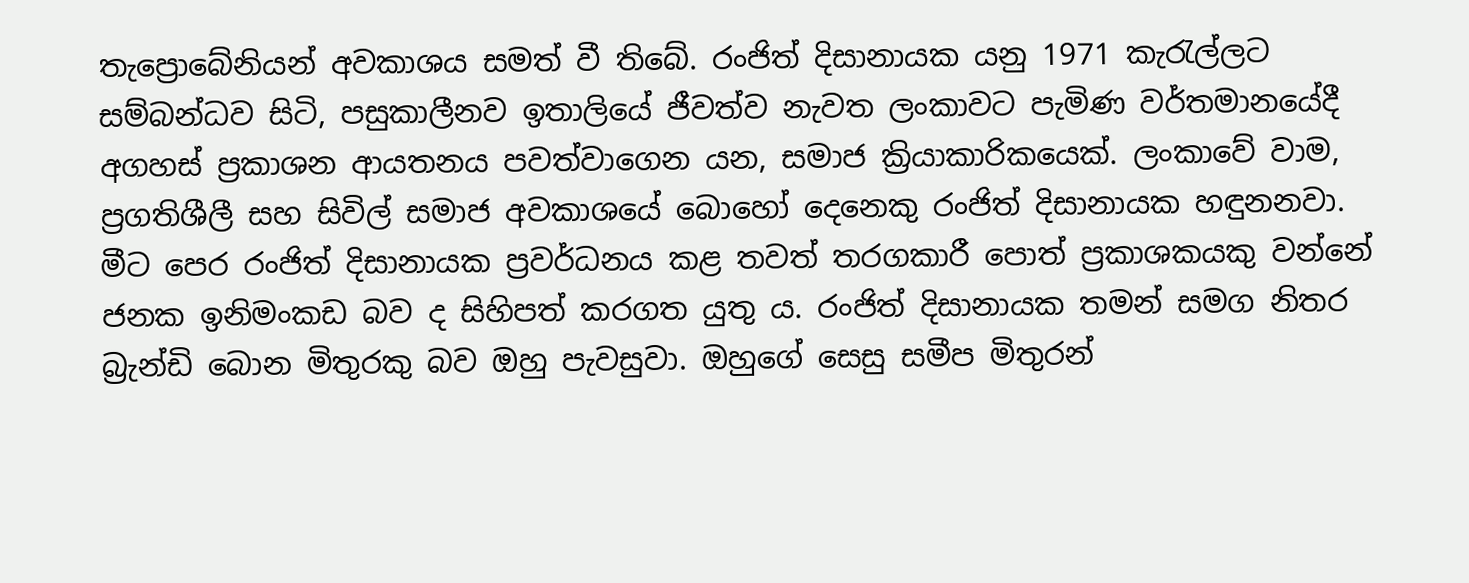තැප්‍රොබේනියන් අවකාශය සමත් වී තිබේ. රංජිත් දිසානායක යනු 1971 කැරැල්ලට සම්බන්ධව සිටි, පසුකාලීනව ඉතාලියේ ජීවත්ව නැවත ලංකාවට පැමිණ වර්තමානයේදී අගහස් ප්‍රකාශන ආයතනය පවත්වාගෙන යන, සමාජ ක්‍රියාකාරිකයෙක්. ලංකාවේ වාම, ප්‍රගතිශීලී සහ සිවිල් සමාජ අවකාශයේ බොහෝ දෙනෙකු රංජිත් දිසානායක හඳුනනවා. මීට පෙර රංජිත් දිසානායක ප්‍රවර්ධනය කළ තවත් තරගකාරී පොත් ප්‍රකාශකයකු වන්නේ ජනක ඉනිමංකඩ බව ද සිහිපත් කරගත යුතු ය. රංජිත් දිසානායක තමන් සමග නිතර බ්‍රැන්ඩි බොන මිතුරකු බව ඔහු පැවසුවා. ඔහුගේ සෙසු සමීප මිතුරන්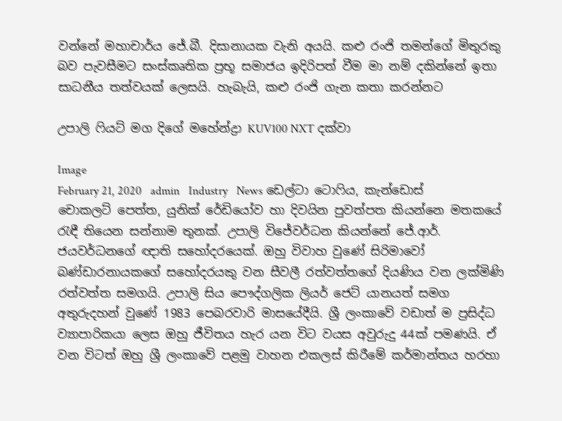වන්නේ මහාචාර්ය ජේ.බී. දිසානායක වැනි අයයි. කළු රංජි තමන්ගේ මිතුරකු බව පැවසීමට සංස්කෘතික ප්‍රභූ සමාජය ඉදිරිපත් වීම මා නම් දකින්නේ ඉතා සාධනීය තත්වයක් ලෙසයි. හැබැයි, කළු රංජි ගැන කතා කරන්නට

උපාලි ෆියට් මග දිගේ මහේන්ද්‍රා KUV100 NXT දක්වා

Image
February 21, 2020   admin   Industry   News ඩෙල්ටා ටොෆිය, කැන්ඩොස් චොකලට් පෙත්ත, යුනික් රේඩියෝව හා දිවයින පුවත්පත කියන්නෙ මතකයේ රැඳී තියෙන සන්නාම තුනක්. උපාලි විජේවර්ධන කියන්නේ ජේ.ආර්. ජයවර්ධනගේ ඥාති සහෝදරයෙක්. ඔහු විවාහ වුණේ සිරිමාවෝ බණ්ඩාරනායකගේ සහෝදරයකු වන සීවලී රත්වත්තගේ දියණිය වන ලක්මිණි රත්වත්ත සමගයි. උපාලි සිය පෞද්ගලික ලියර් ජෙට් යානයත් සමග අතුරුදහන් වුණේ 1983 පෙබරවාරි මාසයේදීයි. ශ්‍රී ලංකාවේ වඩාත් ම ප්‍රසිද්ධ ව්‍යාපාරිකයා ලෙස ඔහු ජීවිතය හැර යන විට වයස අවුරුදු 44ක් පමණයි. ඒ වන විටත් ඔහු ශ්‍රී ලංකාවේ පළමු වාහන එකලස් කිරීමේ කර්මාන්තය හරහා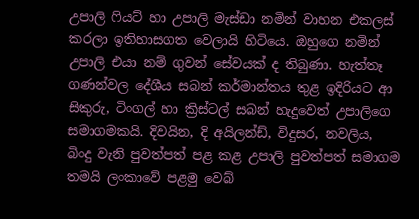උපාලි ෆියට් හා උපාලි මැස්ඩා නමින් වාහන එකලස් කරලා ඉතිහාසගත වෙලායි හිටියෙ. ඔහුගෙ නමින් උපාලි එයා නම් ගුවන් සේවයක් ද තිබුණා. හැත්තෑ ගණන්වල දේශීය සබන් කර්මාන්තය තුළ ඉදිරියට ආ සිකුරු, ටිංගල් හා ක්‍රිස්ටල් සබන් හැදුවෙත් උපාලිගෙ සමාගමකයි. දිවයින, දි අයිලන්ඩ්, විදුසර, නවලිය, බිංදු වැනි පුවත්පත් පළ කළ උපාලි පුවත්පත් සමාගම තමයි ලංකාවේ පළමු වෙබ්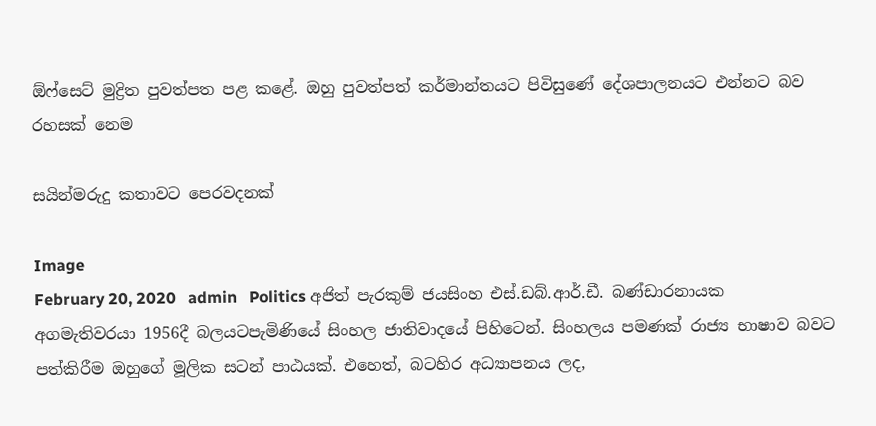ඕෆ්සෙට් මුද්‍රිත පුවත්පත පළ කළේ. ඔහු පුවත්පත් කර්මාන්තයට පිවිසුණේ දේශපාලනයට එන්නට බව රහසක් නෙම

සයින්මරුදු කතාවට පෙරවදනක්

Image
February 20, 2020   admin   Politics අජිත් පැරකුම් ජයසිංහ එස්.ඩබ්.ආර්.ඩී. බණ්ඩාරනායක අගමැතිවරයා 1956දී බලයටපැමිණියේ සිංහල ජාතිවාදයේ පිහිටෙන්. සිංහලය පමණක් රාජ්‍ය භාෂාව බවට පත්කිරීම ඔහුගේ මූලික සටන් පාඨයක්. එහෙත්, බටහිර අධ්‍යාපනය ලද,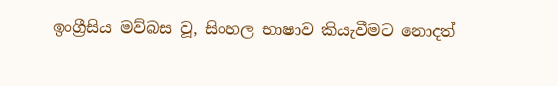ඉංග්‍රීසිය මව්බස වූ, සිංහල භාෂාව කියැවීමට නොදත්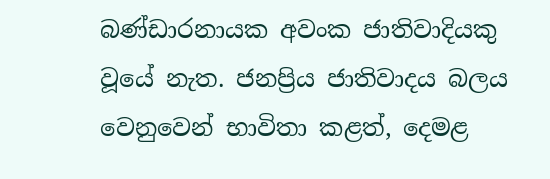බණ්ඩාරනායක අවංක ජාතිවාදියකු වූයේ නැත. ජනප්‍රිය ජාතිවාදය බලය වෙනුවෙන් භාවිතා කළත්, දෙමළ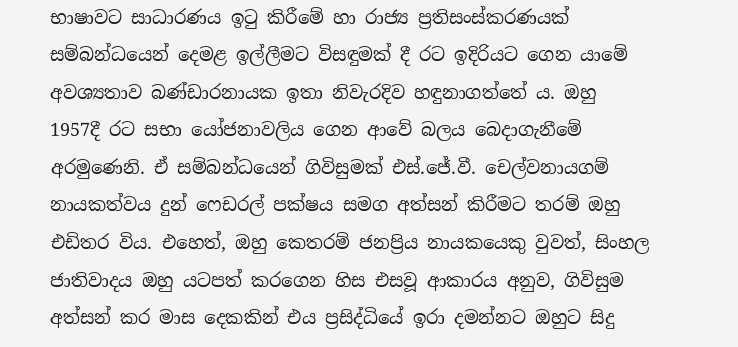භාෂාවට සාධාරණය ඉටු කිරීමේ හා රාජ්‍ය ප්‍රතිසංස්කරණයක් සම්බන්ධයෙන් දෙමළ ඉල්ලීමට විසඳුමක් දී රට ඉදිරියට ගෙන යාමේ අවශ්‍යතාව බණ්ඩාරනායක ඉතා නිවැරදිව හඳුනාගත්තේ ය. ඔහු 1957දී රට සභා යෝජනාවලිය ගෙන ආවේ බලය බෙදාගැනීමේ අරමුණෙනි. ඒ සම්බන්ධයෙන් ගිවිසුමක් එස්.ජේ.වී. චෙල්වනායගම් නායකත්වය දුන් ෆෙඩරල් පක්ෂය සමග අත්සන් කිරීමට තරම් ඔහු එඩිතර විය. එහෙත්, ඔහු කෙතරම් ජනප්‍රිය නායකයෙකු වුවත්, සිංහල ජාතිවාදය ඔහු යටපත් කරගෙන හිස එසවූ ආකාරය අනුව, ගිවිසුම අත්සන් කර මාස දෙකකින් එය ප්‍රසිද්ධියේ ඉරා දමන්නට ඔහුට සිදු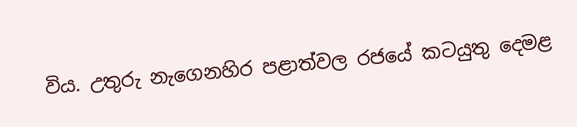විය. උතුරු නැගෙනහිර පළාත්වල රජයේ කටයුතු දෙමළ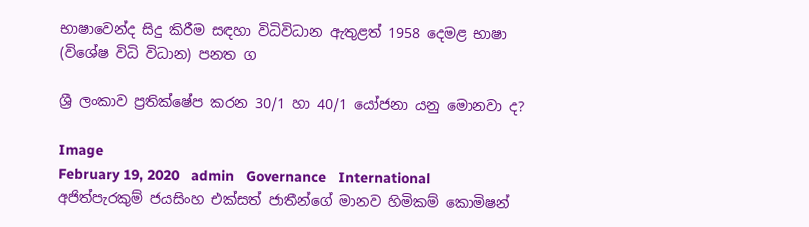භාෂාවෙන්ද සිදු කිරීම සඳහා විධිවිධාන ඇතුළත් 1958 දෙමළ භාෂා (විශේෂ විධි විධාන) පනත ග

ශ්‍රී ලංකාව ප්‍රතික්ෂේප කරන 30/1 හා 40/1 යෝජනා යනු මොනවා ද?

Image
February 19, 2020   admin   Governance   International අජිත්පැරකුම් ජයසිංහ එක්සත් ජාතීන්ගේ මානව හිමිකම් කොමිෂන්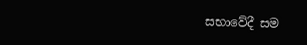සභාවේදී සම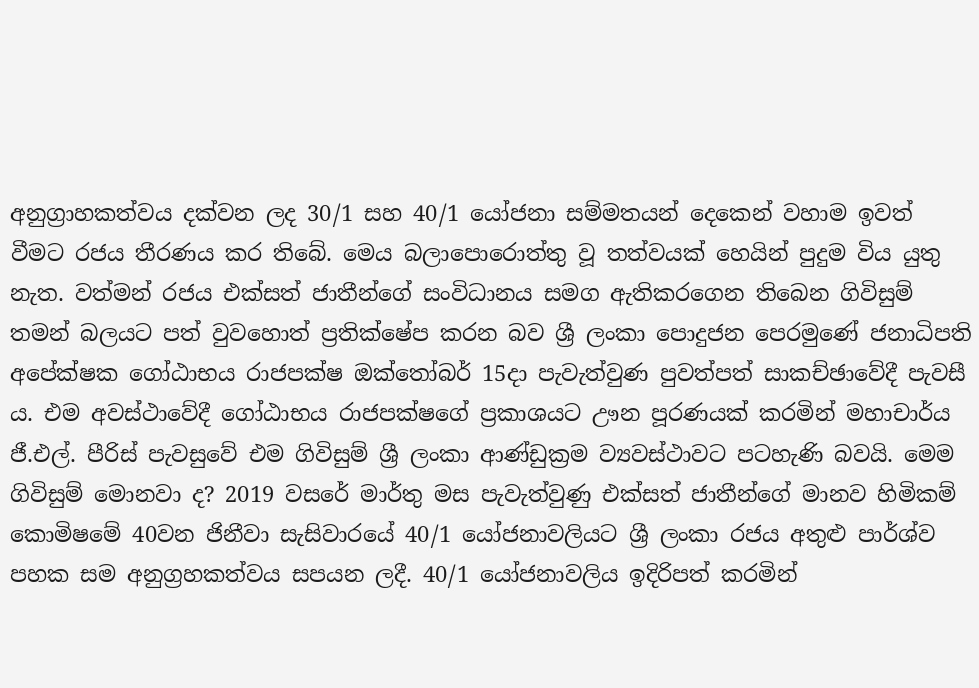අනුග්‍රාහකත්වය දක්වන ලද 30/1 සහ 40/1 යෝජනා සම්මතයන් දෙකෙන් වහාම ඉවත් වීමට රජය තීරණය කර තිබේ. මෙය බලාපොරොත්තු වූ තත්වයක් හෙයින් පුදුම විය යුතු නැත. වත්මන් රජය එක්සත් ජාතීන්ගේ සංවිධානය සමග ඇතිකරගෙන තිබෙන ගිවිසුම් තමන් බලයට පත් වුවහොත් ප්‍රතික්ෂේප කරන බව ශ්‍රී ලංකා පොදුජන පෙරමුණේ ජනාධිපති අපේක්ෂක ගෝඨාභය රාජපක්ෂ ඔක්තෝබර් 15දා පැවැත්වුණ පුවත්පත් සාකච්ඡාවේදී පැවසී ය. එම අවස්ථාවේදී ගෝඨාභය රාජපක්ෂගේ ප්‍රකාශයට ඌන පූරණයක් කරමින් මහාචාර්ය ජී.එල්. පීරිස් පැවසුවේ එම ගිවිසුම් ශ්‍රී ලංකා ආණ්ඩුක්‍රම ව්‍යවස්ථාවට පටහැණි බවයි. මෙම ගිවිසුම් මොනවා ද? 2019 වසරේ මාර්තු මස පැවැත්වුණු එක්සත් ජාතීන්ගේ මානව හිමිකම් කොමිෂමේ 40වන ජිනීවා සැසිවාරයේ 40/1 යෝජනාවලියට ශ්‍රී ලංකා රජය අතුළු පාර්ශ්ව පහක සම අනුග්‍රහකත්වය සපයන ලදී. 40/1 යෝජනාවලිය ඉදිරිපත් කරමින්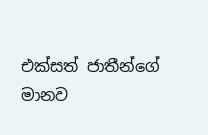එක්සත් ජාතීන්ගේ මානව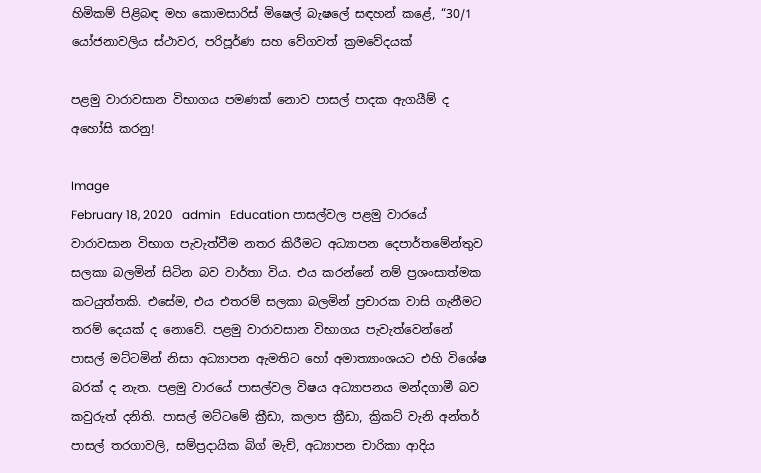හිමිකම් පිළිබඳ මහ කොමසාරිස් මිෂෙල් බැෂලේ සඳහන් කළේ, “30/1 යෝජනාවලිය ස්ථාවර, පරිපූර්ණ සහ වේගවත් ක්‍රමවේදයක්

පළමු වාරාවසාන විභාගය පමණක් නොව පාසල් පාදක ඇගයීම් ද අහෝසි කරනු!

Image
February 18, 2020   admin   Education පාසල්වල පළමු වාරයේ වාරාවසාන විභාග පැවැත්වීම නතර කිරීමට අධ්‍යාපන දෙපාර්තමේන්තුව සලකා බලමින් සිටින බව වාර්තා විය. එය කරන්නේ නම් ප්‍රශංසාත්මක කටයුත්තකි. එසේම, එය එතරම් සලකා බලමින් ප්‍රචාරක වාසි ගැනීමට තරම් දෙයක් ද නොවේ. පළමු වාරාවසාන විභාගය පැවැත්වෙන්නේ පාසල් මට්ටමින් නිසා අධ්‍යාපන ඇමතිට හෝ අමාත්‍යාංශයට එහි විශේෂ බරක් ද නැත. පළමු වාරයේ පාසල්වල විෂය අධ්‍යාපනය මන්දගාමී බව කවුරුත් දනිති. පාසල් මට්ටමේ ක්‍රීඩා, කලාප ක්‍රීඩා, ක්‍රිකට් වැනි අන්තර් පාසල් තරගාවලි, සම්ප්‍රදායික බිග් මැච්, අධ්‍යාපන චාරිකා ආදිය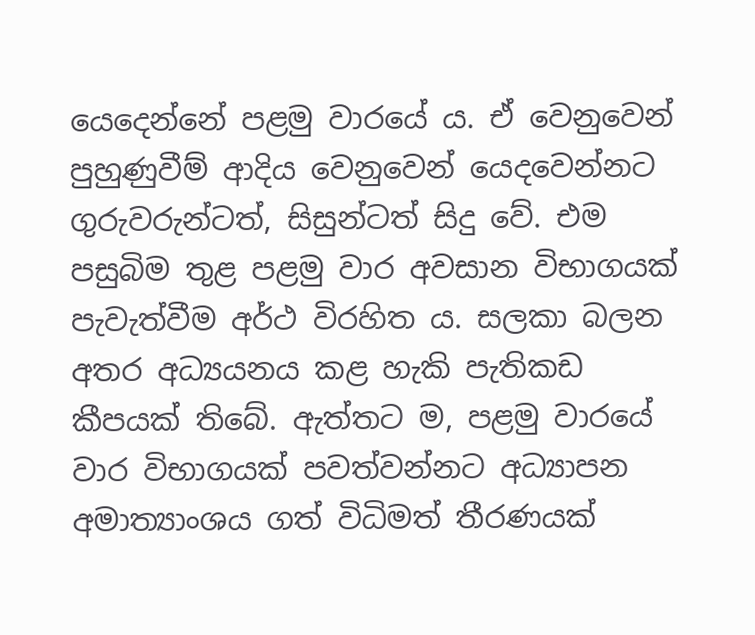යෙදෙන්නේ පළමු වාරයේ ය. ඒ වෙනුවෙන් පුහුණුවීම් ආදිය වෙනුවෙන් යෙදවෙන්නට ගුරුවරුන්ටත්, සිසුන්ටත් සිදු වේ. එම පසුබිම තුළ පළමු වාර අවසාන විභාගයක් පැවැත්වීම අර්ථ විරහිත ය. සලකා බලන අතර අධ්‍යයනය කළ හැකි පැතිකඩ කීපයක් තිබේ. ඇත්තට ම, පළමු වාරයේ වාර විභාගයක් පවත්වන්නට අධ්‍යාපන අමාත්‍යාංශය ගත් විධිමත් තීරණයක්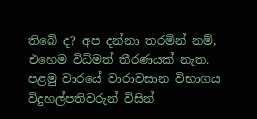තිබේ ද? අප දන්නා තරමින් නම්, එහෙම විධිමත් තීරණයක් නැත. පළමු වාරයේ වාරාවසාන විභාගය විදුහල්පතිවරුන් විසින්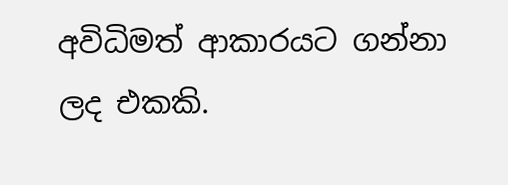අවිධිමත් ආකාරයට ගන්නා ලද එකකි.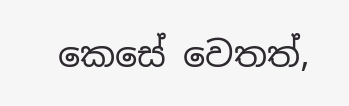කෙසේ වෙතත්,